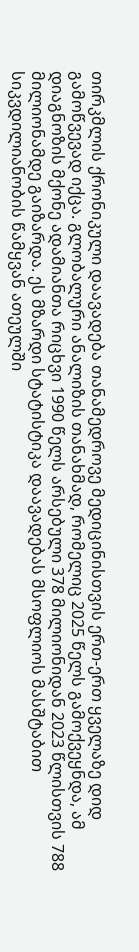თირკმლის ქრონიკული დაავადება თანამედროვე მედიცინისთვის ერთ-ერთ ყველაზე დიდ გამოწვევად იქცა. გლობალური ანალიზის თანახმად, რომელიც 2025 წელს გამოქვეყნდა, ამ დიაგნოზის მქონე ადამიანთა რიცხვი 1990 წელს არსებული 378 მილიონიდან 2023 წლისთვის 788 მილიონამდე გაიზარდა. ეს მზარდი სტატისტიკა დაავადებას მსოფლიოს მასშტაბით სიკვდილიანობის წამყვან ათეულში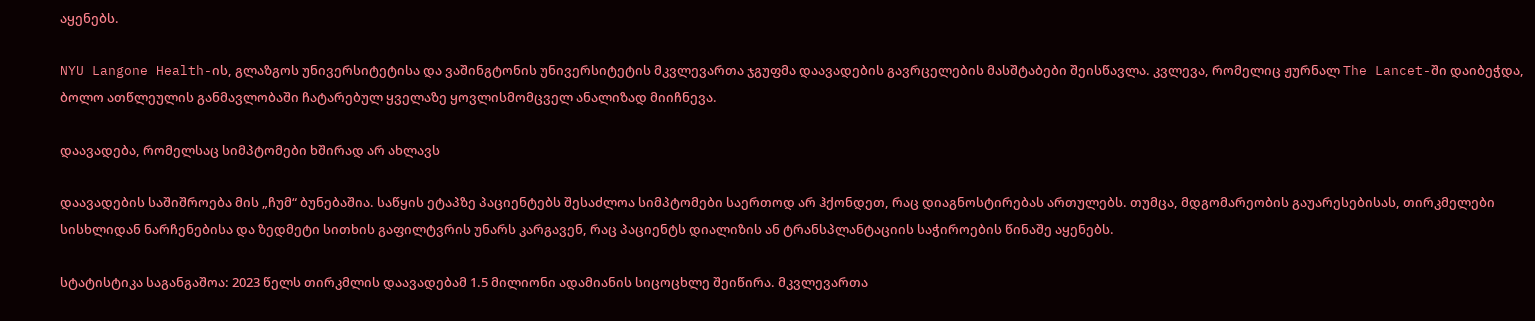აყენებს.

NYU Langone Health-ის, გლაზგოს უნივერსიტეტისა და ვაშინგტონის უნივერსიტეტის მკვლევართა ჯგუფმა დაავადების გავრცელების მასშტაბები შეისწავლა. კვლევა, რომელიც ჟურნალ The Lancet-ში დაიბეჭდა, ბოლო ათწლეულის განმავლობაში ჩატარებულ ყველაზე ყოვლისმომცველ ანალიზად მიიჩნევა.

დაავადება, რომელსაც სიმპტომები ხშირად არ ახლავს

დაავადების საშიშროება მის „ჩუმ“ ბუნებაშია. საწყის ეტაპზე პაციენტებს შესაძლოა სიმპტომები საერთოდ არ ჰქონდეთ, რაც დიაგნოსტირებას ართულებს. თუმცა, მდგომარეობის გაუარესებისას, თირკმელები სისხლიდან ნარჩენებისა და ზედმეტი სითხის გაფილტვრის უნარს კარგავენ, რაც პაციენტს დიალიზის ან ტრანსპლანტაციის საჭიროების წინაშე აყენებს.

სტატისტიკა საგანგაშოა: 2023 წელს თირკმლის დაავადებამ 1.5 მილიონი ადამიანის სიცოცხლე შეიწირა. მკვლევართა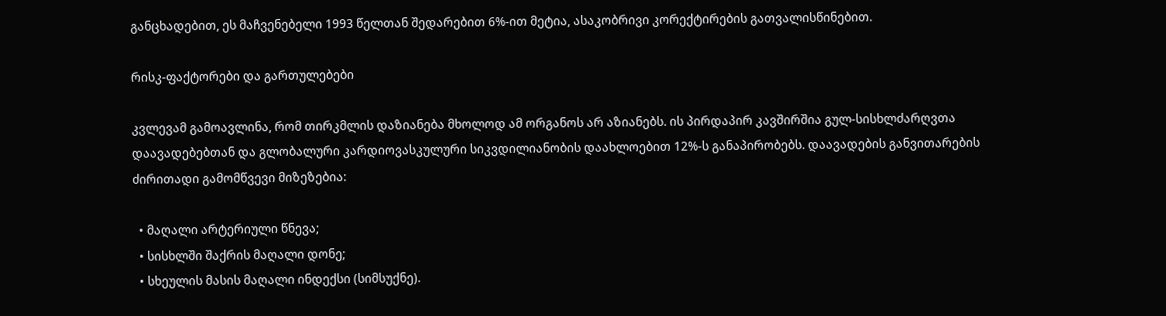განცხადებით, ეს მაჩვენებელი 1993 წელთან შედარებით 6%-ით მეტია, ასაკობრივი კორექტირების გათვალისწინებით.

რისკ-ფაქტორები და გართულებები

კვლევამ გამოავლინა, რომ თირკმლის დაზიანება მხოლოდ ამ ორგანოს არ აზიანებს. ის პირდაპირ კავშირშია გულ-სისხლძარღვთა დაავადებებთან და გლობალური კარდიოვასკულური სიკვდილიანობის დაახლოებით 12%-ს განაპირობებს. დაავადების განვითარების ძირითადი გამომწვევი მიზეზებია:

  • მაღალი არტერიული წნევა;
  • სისხლში შაქრის მაღალი დონე;
  • სხეულის მასის მაღალი ინდექსი (სიმსუქნე).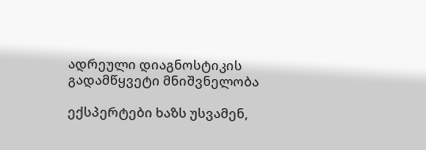ადრეული დიაგნოსტიკის გადამწყვეტი მნიშვნელობა

ექსპერტები ხაზს უსვამენ,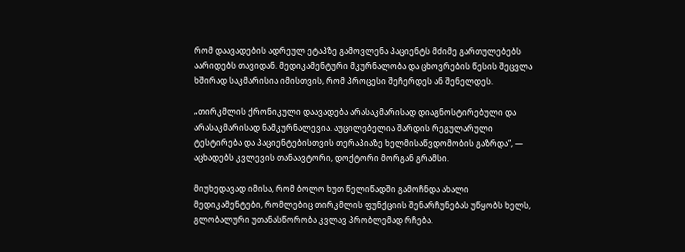რომ დაავადების ადრეულ ეტაპზე გამოვლენა პაციენტს მძიმე გართულებებს აარიდებს თავიდან. მედიკამენტური მკურნალობა და ცხოვრების წესის შეცვლა ხშირად საკმარისია იმისთვის, რომ პროცესი შეჩერდეს ან შენელდეს.

„თირკმლის ქრონიკული დაავადება არასაკმარისად დიაგნოსტირებული და არასაკმარისად ნამკურნალევია. აუცილებელია შარდის რეგულარული ტესტირება და პაციენტებისთვის თერაპიაზე ხელმისაწვდომობის გაზრდა“, — აცხადებს კვლევის თანაავტორი, დოქტორი მორგან გრამსი.

მიუხედავად იმისა, რომ ბოლო ხუთ წელიწადში გამოჩნდა ახალი მედიკამენტები, რომლებიც თირკმლის ფუნქციის შენარჩუნებას უწყობს ხელს, გლობალური უთანასწორობა კვლავ პრობლემად რჩება.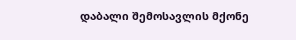დაბალი შემოსავლის მქონე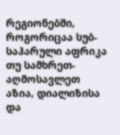რეგიონებში, როგორიცაა სუბ-საჰარული აფრიკა თუ სამხრეთ-აღმოსავლეთ აზია, დიალიზისა და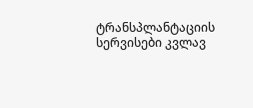ტრანსპლანტაციის სერვისები კვლავ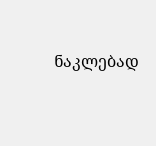ნაკლებად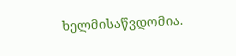ხელმისაწვდომია.